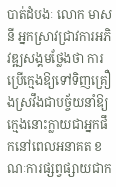បាត់ដំបងៈ លោក មាស នី អ្នកស្រាវជ្រាវការអភិវឌ្ឍសង្គមថ្លែងថា ការប្រើក្មេងឱ្យទៅទិញគ្រឿងស្រវឹងជាបច្ច័យនាំឱ្យក្មេងនោះក្លាយជាអ្នកផឹកនៅពេលអនាគត ខណៈការផ្សព្វផ្សាយជាក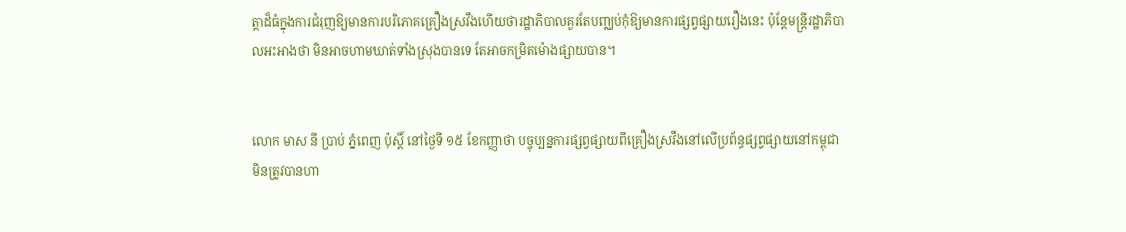ត្តាដ៏ធំក្នុងការជំរុញឱ្យមានការបរិភោគគ្រឿងស្រវឹងហើយថារដ្ឋាភិបាលគួរតែបញ្ឈប់កុំឱ្យមានការផ្សព្វផ្សាយរឿងនេះ ប៉ុន្តែមន្ត្រីរដ្ឋាភិបាលអះអាងថា មិនអាចហាមឃាត់ទាំងស្រុងបានទេ តែអាចកម្រិតម៉ោងផ្សាយបាន។


លោក មាស នី ប្រាប់ ភ្នំពេញ ប៉ុស្តិ៍ នៅថ្ងៃទី ១៥ ខែកញ្ញាថា បច្ចុប្បន្នការផ្សព្វផ្សាយពីគ្រឿងស្រវឹងនៅលើប្រព័ន្ធផ្សព្វផ្សាយនៅកម្ពុជា មិនត្រូវបានហា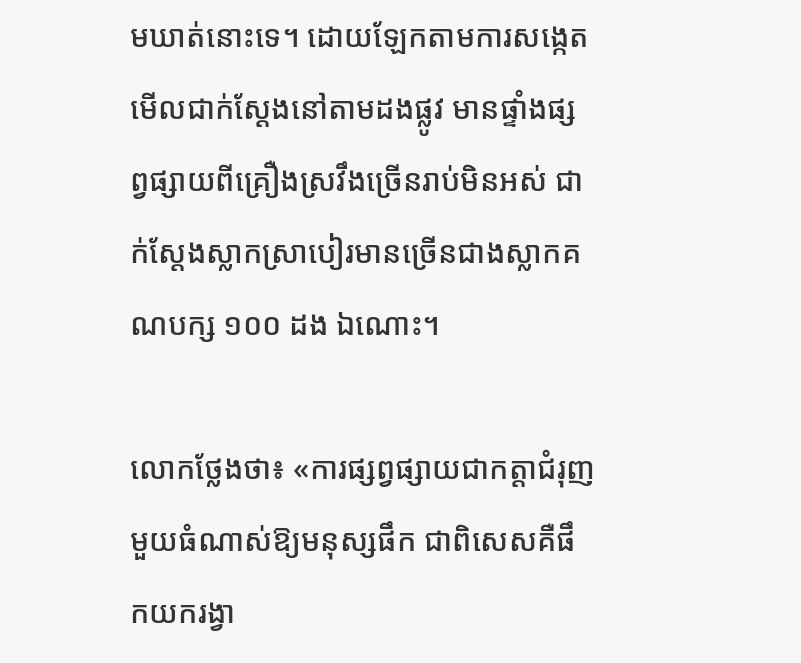មឃាត់នោះទេ។ ដោយឡែកតាមការសង្កេតមើលជាក់ស្តែងនៅតាមដងផ្លូវ មានផ្ទាំងផ្សព្វផ្សាយពីគ្រឿងស្រវឹងច្រើនរាប់មិនអស់ ជាក់ស្តែងស្លាកស្រាបៀរមានច្រើនជាងស្លាកគណបក្ស ១០០ ដង ឯណោះ។

លោកថ្លែងថា៖ «ការផ្សព្វផ្សាយជាកត្តាជំរុញមួយធំណាស់ឱ្យមនុស្សផឹក ជាពិសេសគឺផឹកយករង្វា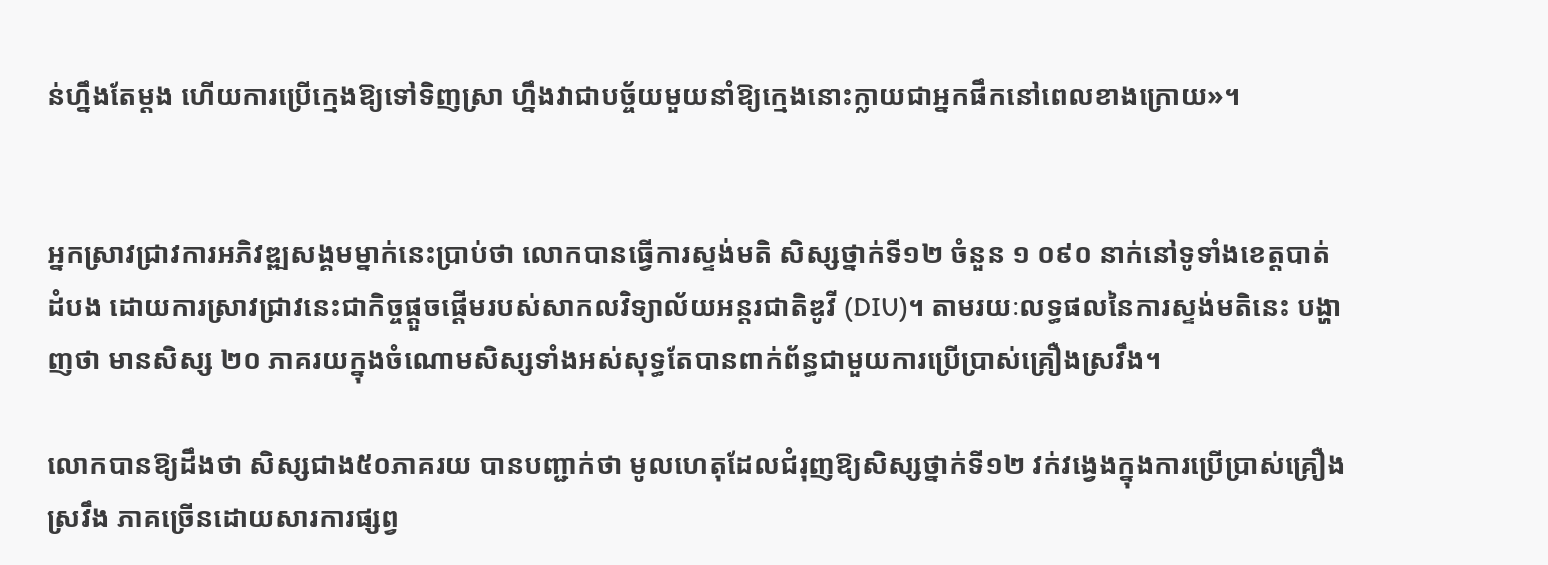ន់ហ្នឹងតែម្តង ហើយការប្រើក្មេងឱ្យទៅទិញស្រា ហ្នឹងវាជាបច្ច័យមួយនាំឱ្យក្មេងនោះក្លាយជាអ្នកផឹកនៅពេលខាងក្រោយ»។


អ្នកស្រាវជ្រាវការអភិវឌ្ឍសង្គមម្នាក់នេះប្រាប់ថា លោកបានធ្វើការស្ទង់មតិ សិស្សថ្នាក់ទី១២ ចំនួន ១ ០៩០ នាក់នៅទូទាំងខេត្តបាត់ដំបង ដោយការស្រាវជ្រាវនេះជាកិច្ចផ្តួចផ្តើមរបស់សាកលវិទ្យាល័យអន្តរជាតិឌូវី (DIU)។ តាមរយៈលទ្ធផលនៃការស្ទង់មតិនេះ បង្ហាញថា មានសិស្ស ២០ ភាគរយក្នុងចំណោមសិស្សទាំងអស់សុទ្ធតែបានពាក់ព័ន្ធជាមួយការប្រើប្រាស់គ្រឿងស្រវឹង។

លោកបានឱ្យដឹងថា សិស្សជាង៥០ភាគរយ បានបញ្ជាក់ថា មូលហេតុដែលជំរុញឱ្យសិស្សថ្នាក់ទី១២ វក់វង្វេងក្នុងការប្រើប្រាស់គ្រឿងស្រវឹង ភាគច្រើនដោយសារការផ្សព្វ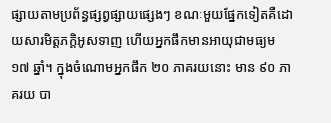ផ្សាយតាមប្រព័ន្ធផ្សព្វផ្សាយផ្សេងៗ ខណៈមួយផ្នែកទៀតគឺដោយសារមិត្តភក្តិអូសទាញ ហើយអ្នកផឹកមានអាយុជាមធ្យម ១៧ ឆ្នាំ។ ក្នុងចំណោមអ្នកផឹក ២០ ភាគរយនោះ មាន ៩០ ភាគរយ បា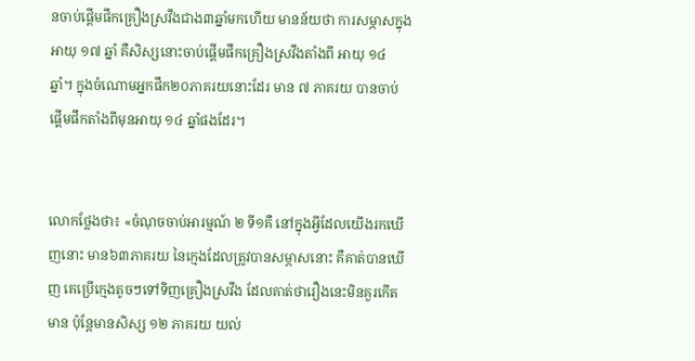នចាប់ផ្តើមផឹកគ្រឿងស្រវឹងជាង៣ឆ្នាំមកហើយ មានន័យថា ការសម្ភាសក្នុងអាយុ ១៧ ឆ្នាំ គឺសិស្សនោះចាប់ផ្តើមផឹកគ្រឿងស្រវឹងតាំងពី អាយុ ១៤ ឆ្នាំ។ ក្នុងចំណោមអ្នកផឹក២០ភាគរយនោះដែរ មាន ៧ ភាគរយ បានចាប់ផ្តើមផឹកតាំងពីមុនអាយុ ១៤ ឆ្នាំផងដែរ។


លោកថ្លែងថា៖ «ចំណុចចាប់អារម្មណ៍ ២ ទី១គឺ នៅក្នុងអ្វីដែលយើងរកឃើញនោះ មាន៦៣ភាគរយ នៃក្មេងដែលត្រូវបានសម្ភាសនោះ គឺគាត់បានឃើញ គេប្រើក្មេងតូចៗទៅទិញគ្រឿងស្រវឹង ដែលគាត់ថារឿងនេះមិនគួរកើតមាន ប៉ុន្តែមានសិស្ស ១២ ភាគរយ យល់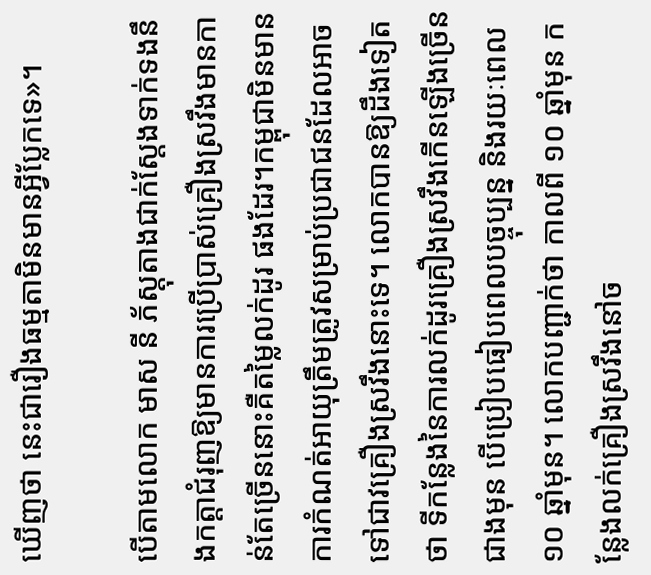ឃើញថា នេះជារឿងធម្មតាមិនមានអ្វីប្លែកទេ»។

បើតាមលោក មាស នី ភ័ស្តុតាងជាក់ស្តែងទាក់ទងនឹងកត្តាជំរុញឱ្យមានការប្រើប្រាស់គ្រឿងស្រវឹងមានកាន់តែច្រើននោះគឺតម្លៃលក់ដូរ ផងដែរ។កម្ពុជាមិនមានការកំណត់អាយុត្រឹមត្រូវសម្រាប់ប្រជាជនដែលអាចទៅជាវគ្រឿងស្រវឹងនោះទេ។ លោកបានឱ្យដឹងទៀតថា ទីកន្លែងនៃការលក់ដូរគ្រឿងស្រវឹងកើនឡើងច្រើនជាងមុន បើប្រៀបធៀបពេលបច្ចុប្បន្ន និងរយៈពេល ១០ ឆ្នាំមុន។ លោកបញ្ជាក់ថា កាលពី ១០ ឆ្នាំមុន កន្លែងលក់គ្រឿងស្រវឹងនៅច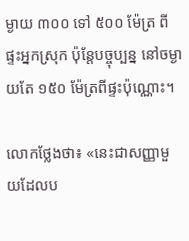ម្ងាយ ៣០០ ទៅ ៥០០ ម៉ែត្រ ពីផ្ទះអ្នកស្រុក ប៉ុន្តែបច្ចុប្បន្ន នៅចម្ងាយតែ ១៥០ ម៉ែត្រពីផ្ទះប៉ុណ្ណោះ។

លោកថ្លែងថា៖ «នេះជាសញ្ញាមួយដែលប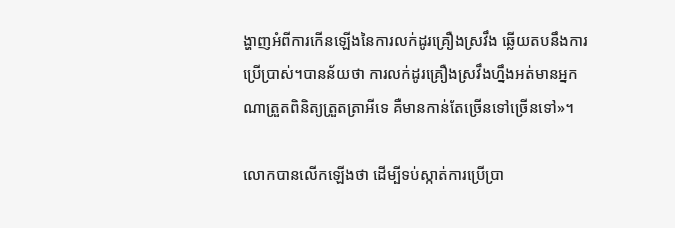ង្ហាញអំពីការកើនឡើងនៃការលក់ដូរគ្រឿងស្រវឹង ឆ្លើយតបនឹងការប្រើប្រាស់។បានន័យថា ការលក់ដូរគ្រឿងស្រវឹងហ្នឹងអត់មានអ្នកណាត្រួតពិនិត្យត្រួតត្រាអីទេ គឺមានកាន់តែច្រើនទៅច្រើនទៅ»។

លោកបានលើកឡើងថា ដើម្បីទប់ស្កាត់ការប្រើប្រា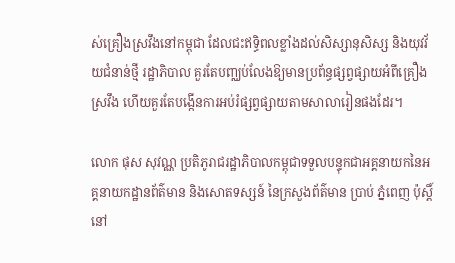ស់គ្រឿងស្រវឹងនៅកម្ពុជា ដែលជះឥទ្ធិពលខ្លាំងដល់សិស្សានុសិស្ស និងយុវវ័យជំនាន់ថ្មី រដ្ឋាភិបាល គួរតែបញ្ឈប់លែងឱ្យមានប្រព័ន្ធផ្សព្វផ្សាយអំពីគ្រឿងស្រវឹង ហើយគួរតែបង្កើនការអប់រំផ្សព្វផ្សាយតាមសាលារៀនផងដែរ។

លោក ផុស សុវណ្ណ ប្រតិភូរាជរដ្ឋាភិបាលកម្ពុជាទទួលបន្ទុកជាអគ្គនាយកនៃអគ្គនាយកដ្ឋានព័ត៌មាន និងសោតទស្សន៍ នៃក្រសួងព័ត៌មាន ប្រាប់ ភ្នំពេញ ប៉ុស្តិ៍ នៅ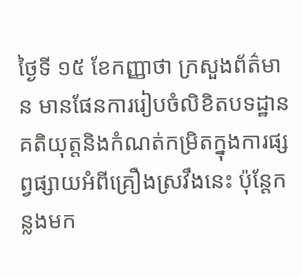ថ្ងៃទី ១៥ ខែកញ្ញាថា ក្រសួងព័ត៌មាន មានផែនការរៀបចំលិខិតបទដ្ឋានគតិយុត្តនិងកំណត់កម្រិតក្នុងការផ្សព្វផ្សាយអំពីគ្រឿងស្រវឹងនេះ ប៉ុន្តែកន្លងមក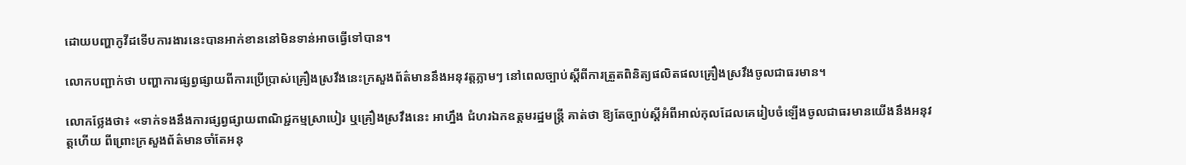ដោយបញ្ហាកូវីដទើបការងារនេះបានអាក់ខាននៅមិនទាន់អាចធ្វើទៅបាន។

លោកបញ្ជាក់ថា បញ្ហាការផ្សព្វផ្សាយពីការប្រើប្រាស់គ្រឿងស្រវឹងនេះក្រសួងព័ត៌មាននឹងអនុវត្តភ្លាមៗ នៅពេលច្បាប់ស្តីពីការត្រួតពិនិត្យផលិតផលគ្រឿងស្រវឹងចូលជាធរមាន។

លោកថ្លែងថា៖ «ទាក់ទងនឹងការផ្សព្វផ្សាយពាណិជ្ជកម្មស្រាបៀរ ឬគ្រឿងស្រវឹងនេះ អាហ្នឹង ជំហរឯកឧត្តមរដ្ឋមន្ត្រី គាត់ថា ឱ្យតែច្បាប់ស្តីអំពីអាល់កុលដែលគេរៀបចំឡើងចូលជាធរមានយើងនឹងអនុវត្តហើយ ពីព្រោះក្រសួងព័ត៌មានចាំតែអនុ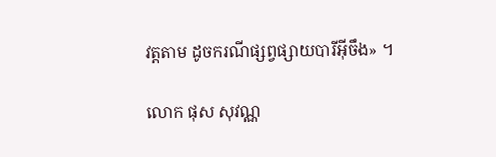វត្តតាម ដូចករណីផ្សព្វផ្សាយបារីអ៊ីចឹង» ។

លោក ផុស សុវណ្ណ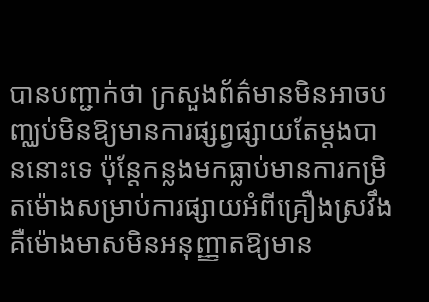បានបញ្ជាក់ថា ក្រសួងព័ត៌មានមិនអាចបញ្ឈប់មិនឱ្យមានការផ្សព្វផ្សាយតែម្តងបាននោះទេ ប៉ុន្តែកន្លងមកធ្លាប់មានការកម្រិតម៉ោងសម្រាប់ការផ្សាយអំពីគ្រឿងស្រវឹង គឺម៉ោងមាសមិនអនុញ្ញាតឱ្យមាន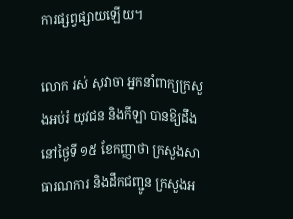ការផ្សព្វផ្សាយឡើយ។

លោក រស់ សុវាចា អ្នកនាំពាក្យក្រសួងអប់រំ យុវជន និងកីឡា បានឱ្យដឹងនៅថ្ងៃទី ១៥ ខែកញ្ញាថា ក្រសួងសាធារណការ និងដឹកជញ្ជូន ក្រសួងអ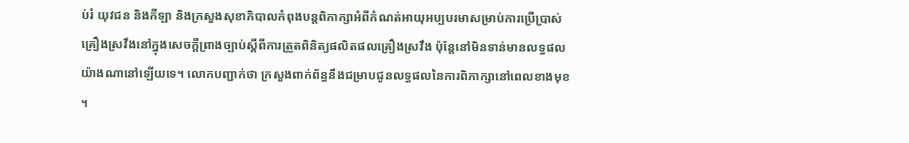ប់រំ យុវជន និងកីឡា និងក្រសួងសុខាភិបាលកំពុងបន្តពិភាក្សាអំពីកំណត់អាយុអប្បបរមាសម្រាប់ការប្រើប្រាស់គ្រឿងស្រវឹងនៅក្នុងសេចក្តីព្រាងច្បាប់ស្តីពីការត្រួតពិនិត្យផលិតផលគ្រឿងស្រវឹង ប៉ុន្តែនៅមិនទាន់មានលទ្ធផលយ៉ាងណានៅឡើយទេ។ លោកបញ្ជាក់ថា ក្រសួងពាក់ព័ន្ធនឹងជម្រាបជូនលទ្ធផលនៃការពិភាក្សានៅពេលខាងមុខ។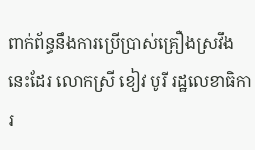ពាក់ព័ន្ធនឹងការប្រើប្រាស់គ្រឿងស្រវឹងនេះដែរ លោកស្រី ខៀវ បូរី រដ្ឋលេខាធិការ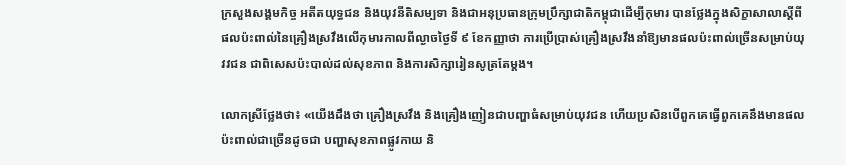ក្រសួងសង្គមកិច្ច អតីតយុទ្ធជន និងយុវនីតិសម្បទា និងជាអនុប្រធានក្រុមប្រឹក្សាជាតិកម្ពុជាដើម្បីកុមារ បានថ្លែងក្នុងសិក្ខាសាលាស្តីពីផលប៉ះពាល់នៃគ្រឿងស្រវឹងលើកុមារកាលពីល្ងាចថ្ងៃទី ៩ ខែកញ្ញាថា ការប្រើប្រាស់គ្រឿងស្រវឹងនាំឱ្យមានផលប៉ះពាល់ច្រើនសម្រាប់យុវវជន ជាពិសេសប៉ះបាល់ដល់សុខភាព និងការសិក្សារៀនសូត្រតែម្តង។

លោកស្រីថ្លែងថា៖ «យើងដឹងថា គ្រឿងស្រវឹង និងគ្រឿងញៀនជាបញ្ហាធំសម្រាប់យុវជន ហើយប្រសិនបើពួកគេធ្វើពួកគេនឹងមានផលប៉ះពាល់ជាច្រើនដូចជា បញ្ហាសុខភាពផ្លូវកាយ និ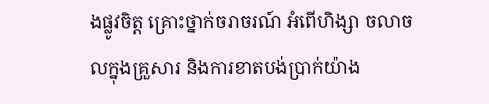ងផ្លូវចិត្ត គ្រោះថ្នាក់ចរាចរណ៍ អំពើហិង្សា ចលាចលក្នុងគ្រួសារ និងការខាតបង់ប្រាក់យ៉ាង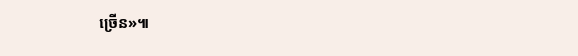ច្រើន»៕